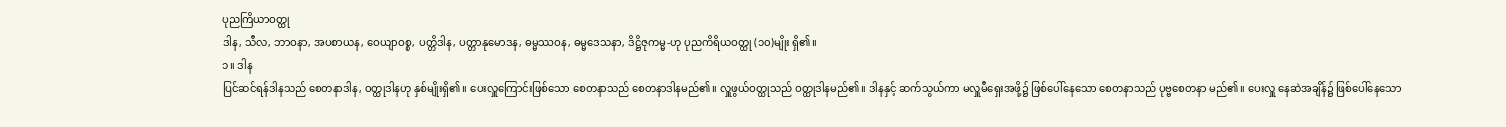ပုညကြိယာဝတ္ထု
ဒါန, သီလ, ဘာဝနာ, အပစာယန, ဝေယျာဝစ္စ, ပတ္တိဒါန, ပတ္တာနုမောဒန, ဓမ္မဿဝန, ဓမ္မဒေသနာ, ဒိဋ္ဌိဇုကမ္မ-ဟု ပုညကိရိယဝတ္ထု (၁၀)မျိုး ရှိ၏။
၁။ ဒါန
ပြင်ဆင်ရန်ဒါနသည် စေတနာဒါန, ဝတ္ထုဒါနဟု နှစ်မျိုးရှိ၏။ ပေးလှူကြောင်းဖြစ်သော စေတနာသည် စေတနာဒါနမည်၏။ လှူဖွယ်ဝတ္ထုသည် ဝတ္ထုဒါနမည်၏။ ဒါနနှင့် ဆက်သွယ်ကာ မလှူမီရှေးအဖို့၌ ဖြစ်ပေါ်နေသော စေတနာသည် ပုဗ္ဗစေတနာ မည်၏။ ပေးလှူ နေဆဲအချိန်၌ ဖြစ်ပေါ်နေသော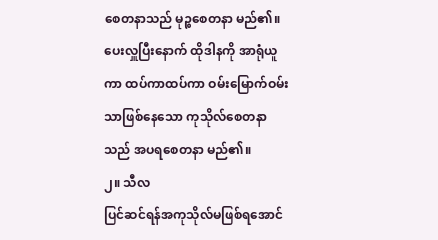စေတနာသည် မုဉ္စစေတနာ မည်၏။ ပေးလှူပြီးနောက် ထိုဒါနကို အာရုံယူကာ ထပ်ကာထပ်ကာ ဝမ်းမြောက်ဝမ်းသာဖြစ်နေသော ကုသိုလ်စေတနာသည် အပရစေတနာ မည်၏။
၂။ သီလ
ပြင်ဆင်ရန်အကုသိုလ်မဖြစ်ရအောင်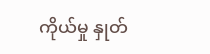ကိုယ်မှု နှုတ်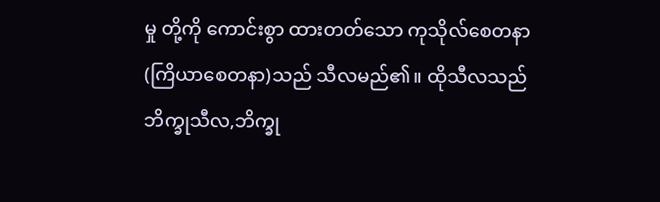မှု တို့ကို ကောင်းစွာ ထားတတ်သော ကုသိုလ်စေတနာ (ကြိယာစေတနာ)သည် သီလမည်၏။ ထိုသီလသည် ဘိက္ခုသီလ,ဘိက္ခု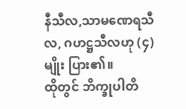နီသီလ,သာမဏေရသီလ, ဂဟဋ္ဌသီလဟု (၄)မျိုး ပြား၏။
ထိုတွင် ဘိက္ခုပါတိ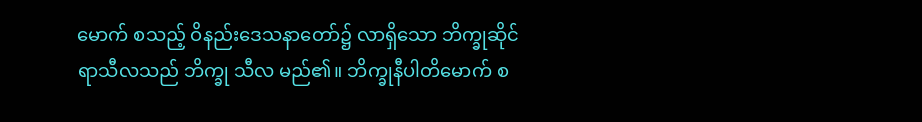မောက် စသည့် ဝိနည်းဒေသနာတော်၌ လာရှိသော ဘိက္ခုဆိုင်ရာသီလသည် ဘိက္ခု သီလ မည်၏။ ဘိက္ခုနီပါတိမောက် စ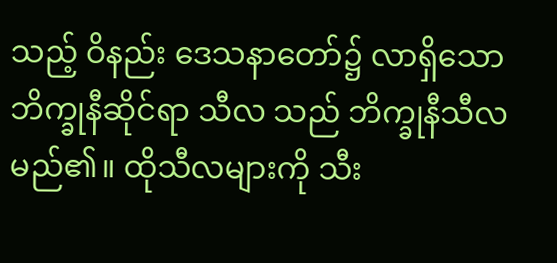သည့် ဝိနည်း ဒေသနာတော်၌ လာရှိသော ဘိက္ခုနီဆိုင်ရာ သီလ သည် ဘိက္ခုနီသီလ မည်၏။ ထိုသီလများကို သီး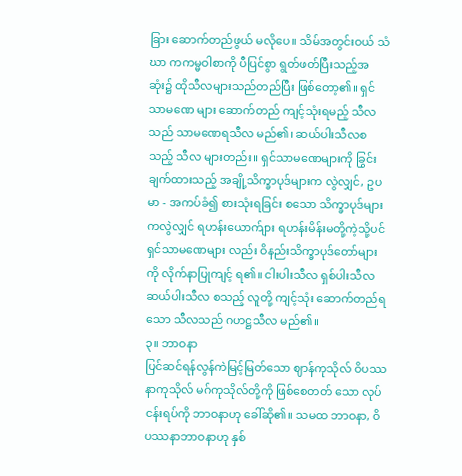ခြား ဆောက်တည်ဖွယ် မလိုပေ။ သိမ်အတွင်းဝယ် သံဃာ ကကမ္မဝါစာကို ပီပြင်စွာ ရွတ်ဖတ်ပြီးသည့်အဆုံး၌ ထိုသီလများသည်တည်ပြီး ဖြစ်တော့၏။ ရှင်သာမဏေ များ ဆောက်တည် ကျင့်သုံးရမည့် သီလသည် သာမဏေရသီလ မည်၏၊ ဆယ်ပါးသီလစသည့် သီလ များတည်း။ ရှင်သာမဏေများကို ခြွင်းချက်ထားသည့် အချို့သိက္ခာပုဒ်များက လွဲလျှင်, ဥပမာ - အကပ်ခံ၍ စားသုံးရခြင်း စသော သိက္ခာပုဒ်များကလွဲလျှင် ရဟန်းယောက်ျား ရဟန်းမိန်းမတို့ကဲ့သို့ပင် ရှင်သာမဏေများ လည်း ဝိနည်းသိက္ခာပုဒ်တော်များကို လိုက်နာပြုကျင့် ရ၏။ ငါးပါးသီလ ရှစ်ပါးသီလ ဆယ်ပါးသီလ စသည့် လူတို့ ကျင့်သုံး ဆောက်တည်ရသော သီလသည် ဂဟဋ္ဌသီလ မည်၏။
၃။ ဘာဝနာ
ပြင်ဆင်ရန်လွန်ကဲမြင့်မြတ်သော ဈာန်ကုသိုလ် ဝိပဿနာကုသိုလ် မဂ်ကုသိုလ်တို့ကို ဖြစ်စေတတ် သော လုပ်ငန်းရပ်ကို ဘာဝနာဟု ခေါ်ဆို၏။ သမထ ဘာဝနာ, ဝိပဿနာဘာဝနာဟု နှစ်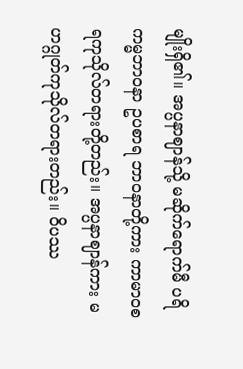မျိုးရှိ၏။ အပ္ပနာဈာန်သို့ မဆိုက်ရောက်မီ ပရိကမ္မဘာဝနာ ဥပစာရ ဘာဝနာတို့ကား ကာမာဝစရကုသိုလ်တရားတို့တည်း။ အပ္ပနာဈာန်ကား မဟဂ္ဂုတ်ကုသိုလ်တရားတည်း။ ဝိပဿ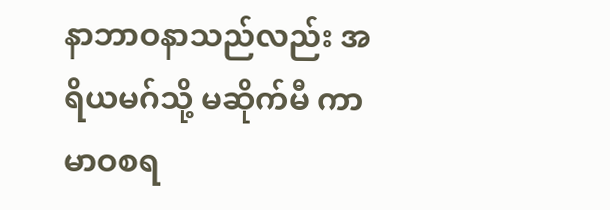နာဘာဝနာသည်လည်း အရိယမဂ်သို့ မဆိုက်မီ ကာမာဝစရ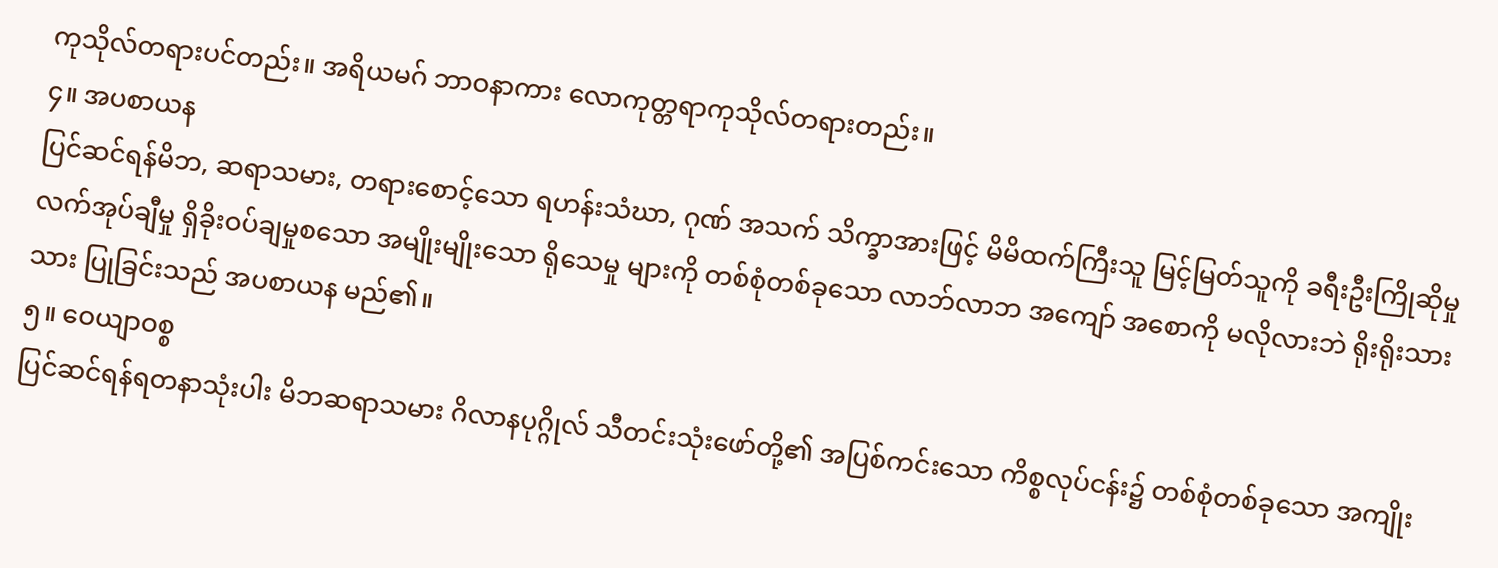ကုသိုလ်တရားပင်တည်း။ အရိယမဂ် ဘာဝနာကား လောကုတ္တရာကုသိုလ်တရားတည်း။
၄။ အပစာယန
ပြင်ဆင်ရန်မိဘ, ဆရာသမား, တရားစောင့်သော ရဟန်းသံဃာ, ဂုဏ် အသက် သိက္ခာအားဖြင့် မိမိထက်ကြီးသူ မြင့်မြတ်သူကို ခရီးဦးကြိုဆိုမှု လက်အုပ်ချီမှု ရှိခိုးဝပ်ချမှုစသော အမျိုးမျိုးသော ရိုသေမှု များကို တစ်စုံတစ်ခုသော လာဘ်လာဘ အကျော် အစောကို မလိုလားဘဲ ရိုးရိုးသားသား ပြုခြင်းသည် အပစာယန မည်၏။
၅။ ဝေယျာဝစ္စ
ပြင်ဆင်ရန်ရတနာသုံးပါး မိဘဆရာသမား ဂိလာနပုဂ္ဂိုလ် သီတင်းသုံးဖော်တို့၏ အပြစ်ကင်းသော ကိစ္စလုပ်ငန်း၌ တစ်စုံတစ်ခုသော အကျိုး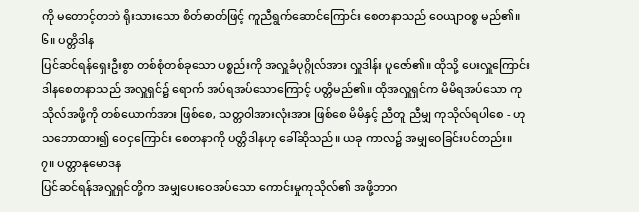ကို မတောင့်တဘဲ ရိုးသားသော စိတ်ဓာတ်ဖြင့် ကူညီရွက်ဆောင်ကြောင်း စေတနာသည် ဝေယျာဝစ္စ မည်၏။
၆။ ပတ္တိဒါန
ပြင်ဆင်ရန်ရှေးဦးစွာ တစ်စုံတစ်ခုသော ပစ္စည်းကို အလှူခံပုဂ္ဂိုလ်အား လှူဒါန်း ပူဇော်၏။ ထိုသို့ ပေးလှူကြောင်း ဒါနစေတနာသည် အလှူရှင်၌ ရောက် အပ်ရအပ်သောကြောင့် ပတ္တိမည်၏။ ထိုအလှူရှင်က မိမိရအပ်သော ကုသိုလ်အဖို့ကို တစ်ယောက်အား ဖြစ်စေ, သတ္တဝါအားလုံးအား ဖြစ်စေ မိမိနှင့် ညီတူ ညီမျှ ကုသိုလ်ရပါစေ - ဟု သဘောထား၍ ဝေငှကြောင်း စေတနာကို ပတ္တိဒါနဟု ခေါ်ဆိုသည်။ ယခု ကာလ၌ အမျှဝေခြင်းပင်တည်း။
၇။ ပတ္တာနုမောဒန
ပြင်ဆင်ရန်အလှူရှင်တို့က အမျှပေးဝေအပ်သော ကောင်းမှုကုသိုလ်၏ အဖို့ဘာဂ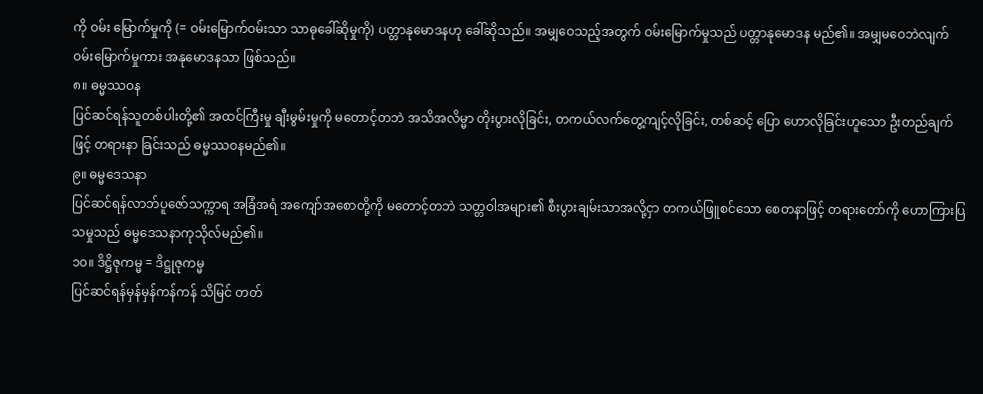ကို ဝမ်း မြောက်မှုကို (= ဝမ်းမြောက်ဝမ်းသာ သာဓုခေါ်ဆိုမှုကို) ပတ္တာနုမောဒနဟု ခေါ်ဆိုသည်။ အမျှဝေသည့်အတွက် ဝမ်းမြောက်မှုသည် ပတ္တာနုမောဒန မည်၏။ အမျှမဝေဘဲလျက် ဝမ်းမြောက်မှုကား အနုမောဒနသာ ဖြစ်သည်။
၈။ ဓမ္မဿဝန
ပြင်ဆင်ရန်သူတစ်ပါးတို့၏ အထင်ကြီးမှု ချီးမွမ်းမှုကို မတောင့်တဘဲ အသိအလိမ္မာ တိုးပွားလိုခြင်း, တကယ်လက်တွေ့ကျင့်လိုခြင်း, တစ်ဆင့် ပြော ဟောလိုခြင်းဟူသော ဦးတည်ချက်ဖြင့် တရားနာ ခြင်းသည် ဓမ္မဿဝနမည်၏။
၉။ ဓမ္မဒေသနာ
ပြင်ဆင်ရန်လာဘ်ပူဇော်သက္ကာရ အခြံအရံ အကျော်အစောတို့ကို မတောင့်တဘဲ သတ္တဝါအများ၏ စီးပွားချမ်းသာအလို့ငှာ တကယ်ဖြူစင်သော စေတနာဖြင့် တရားတော်ကို ဟောကြားပြသမှုသည် ဓမ္မဒေသနာကုသိုလ်မည်၏။
၁၀။ ဒိဋ္ဌိဇုကမ္မ = ဒိဋ္ဌုဇုကမ္မ
ပြင်ဆင်ရန်မှန်မှန်ကန်ကန် သိမြင် တတ်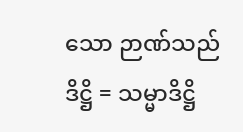သော ဉာဏ်သည် ဒိဋ္ဌိ = သမ္မာဒိဋ္ဌိ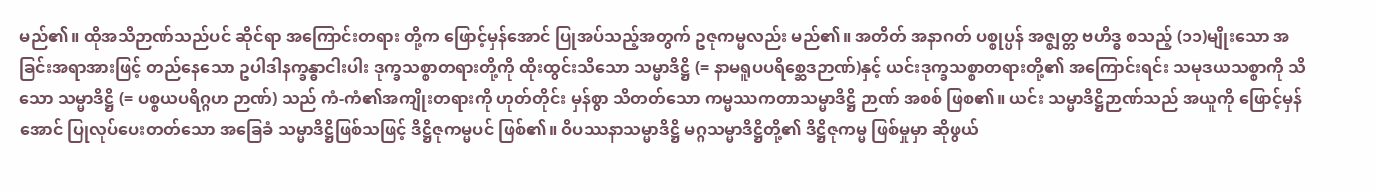မည်၏။ ထိုအသိဉာဏ်သည်ပင် ဆိုင်ရာ အကြောင်းတရား တို့က ဖြောင့်မှန်အောင် ပြုအပ်သည့်အတွက် ဥဇုကမ္မလည်း မည်၏။ အတိတ် အနာဂတ် ပစ္စုပ္ပန် အဇ္ဈတ္တ ဗဟိဒ္ဓ စသည့် (၁၁)မျိုးသော အခြင်းအရာအားဖြင့် တည်နေသော ဥပါဒါနက္ခန္ဓာငါးပါး ဒုက္ခသစ္စာတရားတို့ကို ထိုးထွင်းသိသော သမ္မာဒိဋ္ဌိ (= နာမရူပပရိစ္ဆေဒဉာဏ်)နှင့် ယင်းဒုက္ခသစ္စာတရားတို့၏ အကြောင်းရင်း သမုဒယသစ္စာကို သိသော သမ္မာဒိဋ္ဌိ (= ပစ္စယပရိဂ္ဂဟ ဉာဏ်) သည် ကံ-ကံ၏အကျိုးတရားကို ဟုတ်တိုင်း မှန်စွာ သိတတ်သော ကမ္မဿကတာသမ္မာဒိဋ္ဌိ ဉာဏ် အစစ် ဖြစ၏။ ယင်း သမ္မာဒိဋ္ဌိဉာဏ်သည် အယူကို ဖြောင့်မှန်အောင် ပြုလုပ်ပေးတတ်သော အခြေခံ သမ္မာဒိဋ္ဌိဖြစ်သဖြင့် ဒိဋ္ဌိဇုကမ္မပင် ဖြစ်၏။ ဝိပဿနာသမ္မာဒိဋ္ဌိ မဂ္ဂသမ္မာဒိဋ္ဌိတို့၏ ဒိဋ္ဌိဇုကမ္မ ဖြစ်မှုမှာ ဆိုဖွယ်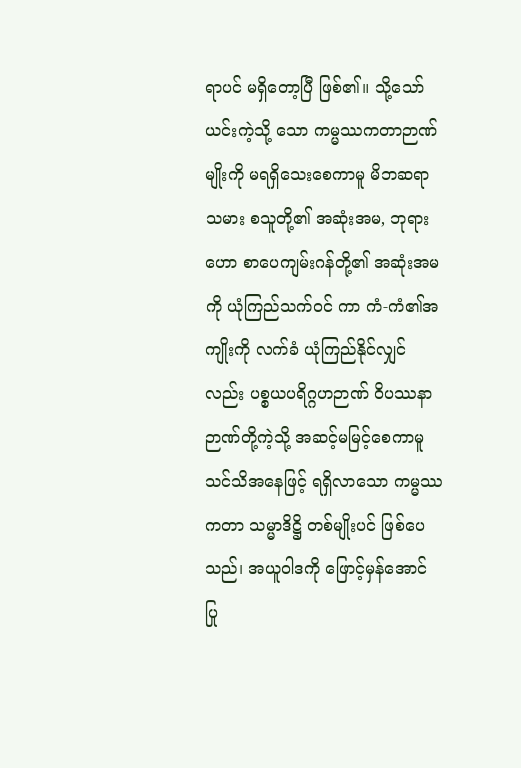ရာပင် မရှိတော့ပြီ ဖြစ်၏။ သို့သော် ယင်းကဲ့သို့ သော ကမ္မဿကတာဉာဏ်မျိုးကို မရရှိသေးစေကာမူ မိဘဆရာသမား စသူတို့၏ အဆုံးအမ, ဘုရားဟော စာပေကျမ်းဂန်တို့၏ အဆုံးအမကို ယုံကြည်သက်ဝင် ကာ ကံ-ကံ၏အကျိုးကို လက်ခံ ယုံကြည်နိုင်လျှင် လည်း ပစ္စယပရိဂ္ဂဟဉာဏ် ဝိပဿနာဉာဏ်တို့ကဲ့သို့ အဆင့်မမြင့်စေကာမူ သင်သိအနေဖြင့် ရရှိလာသော ကမ္မဿကတာ သမ္မာဒိဋ္ဌိ တစ်မျိုးပင် ဖြစ်ပေသည်၊ အယူဝါဒကို ဖြောင့်မှန်အောင် ပြု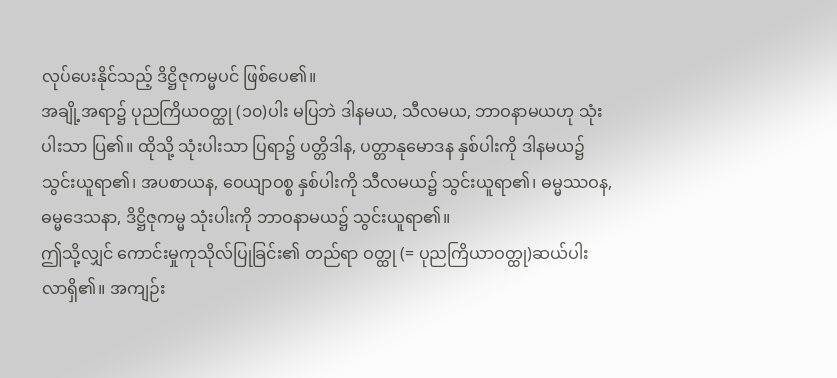လုပ်ပေးနိုင်သည့် ဒိဋ္ဌိဇုကမ္မပင် ဖြစ်ပေ၏။
အချို့အရာ၌ ပုညကြိယဝတ္ထု (၁၀)ပါး မပြဘဲ ဒါနမယ, သီလမယ, ဘာဝနာမယဟု သုံးပါးသာ ပြ၏။ ထိုသို့ သုံးပါးသာ ပြရာ၌ ပတ္တိဒါန, ပတ္တာနုမောဒန နှစ်ပါးကို ဒါနမယ၌ သွင်းယူရာ၏၊ အပစာယန, ဝေယျာဝစ္စ နှစ်ပါးကို သီလမယ၌ သွင်းယူရာ၏၊ ဓမ္မဿဝန, ဓမ္မဒေသနာ, ဒိဋ္ဌိဇုကမ္မ သုံးပါးကို ဘာဝနာမယ၌ သွင်းယူရာ၏။
ဤသို့လျှင် ကောင်းမှုကုသိုလ်ပြုခြင်း၏ တည်ရာ ဝတ္ထု (= ပုညကြိယာဝတ္ထု)ဆယ်ပါး လာရှိ၏။ အကျဉ်း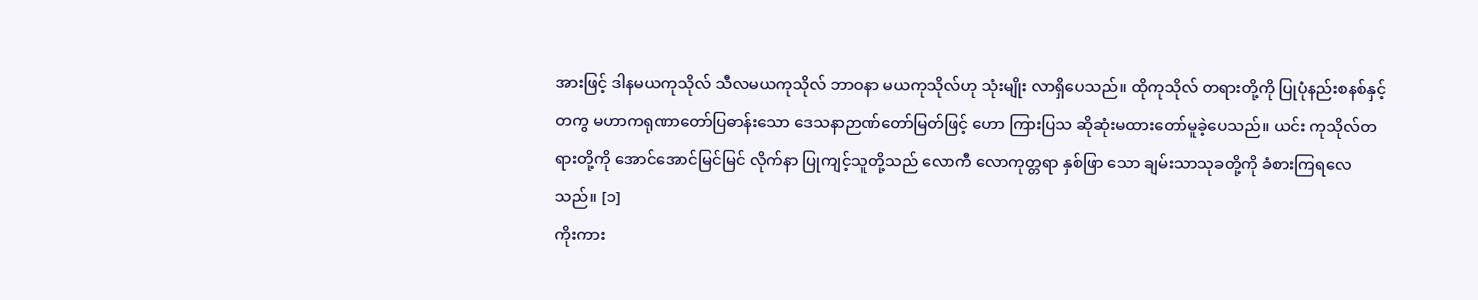အားဖြင့် ဒါနမယကုသိုလ် သီလမယကုသိုလ် ဘာဝနာ မယကုသိုလ်ဟု သုံးမျိုး လာရှိပေသည်။ ထိုကုသိုလ် တရားတို့ကို ပြုပုံနည်းစနစ်နှင့်တကွ မဟာကရုဏာတော်ပြဓာန်းသော ဒေသနာဉာဏ်တော်မြတ်ဖြင့် ဟော ကြားပြသ ဆိုဆုံးမထားတော်မူခဲ့ပေသည်။ ယင်း ကုသိုလ်တရားတို့ကို အောင်အောင်မြင်မြင် လိုက်နာ ပြုကျင့်သူတို့သည် လောကီ လောကုတ္တရာ နှစ်ဖြာ သော ချမ်းသာသုခတို့ကို ခံစားကြရလေသည်။ [၁]
ကိုးကား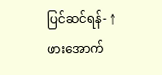ပြင်ဆင်ရန်- ↑ ဖားအောက်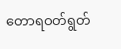တောရဝတ်ရွတ်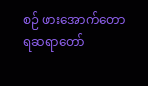စဉ် ဖားအောက်တောရဆရာတော်